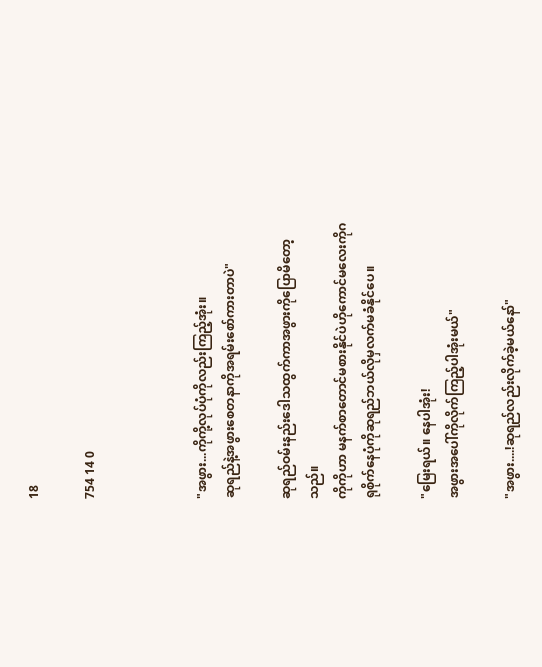18

754 14 0



"အဖွား...ကိုကို့လုပ်ပုံကိုလည်းကြည့်အုံး။
ဆုရည်နဲ့အဖွားစေတနာကိုအရမ်းစော်ကားတာပဲ"

ဆုရည်ဝမ်းနည်းဒေါသထွက်ကာအဖွားကိုပြောမိတော့သည်။
ကိုကိုဟာ မနက်စာတောင်မစားနိုင်ပဲဟိုကောင်မလေးကိုဂရုစိုက်နေပုံကိုဆုရည်ဘယ်လိုမှလက်မခံနိုင်ပေ။

"မြေးရယ်။ နေပါအုံး!
အဖွားအပေါ်ကိုလိုက်ကြည့်ပါအုံးမယ်"

"အဖွား....!ဆုရည်လည်းလိုက်ခဲ့မယ်နော်"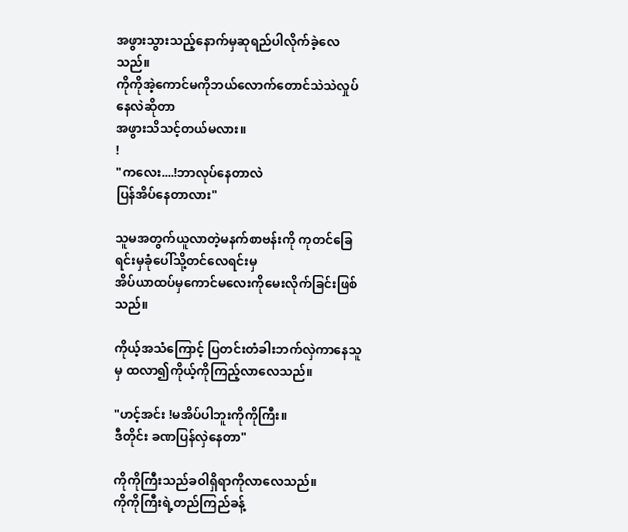အဖွားသွားသည့်နောက်မှဆုရည်ပါလိုက်ခဲ့လေသည်။
ကိုကိုအဲ့ကောင်မကိုဘယ်လောက်တောင်သဲသဲလှုပ်နေလဲဆိုတာ
အဖွားသိသင့်တယ်မလား။
!
"ကလေး....!ဘာလုပ်နေတာလဲ
ပြန်အိပ်နေတာလား"

သူမအတွက်ယူလာတဲ့မနက်စာဗန်းကို ကုတင်ခြေရင်းမှခုံပေါ်သို့တင်လေရင်းမှ
အိပ်ယာထပ်မှကောင်မလေးကိုမေးလိုက်ခြင်းဖြစ်သည်။

ကိုယ့်အသံကြောင့် ပြတင်းတံခါးဘက်လှဲကာနေသူမှ ထလာ၍ကိုယ့်ကိုကြည့်လာလေသည်။

"ဟင့်အင်း !မအိပ်ပါဘူးကိုကိုကြီး။
ဒီတိုင်း ခဏပြန်လှဲနေတာ"

ကိုကိုကြီးသည်ခဝါရှိရာကိုလာလေသည်။
ကိုကိုကြီးရဲ့တည်ကြည်ခန့်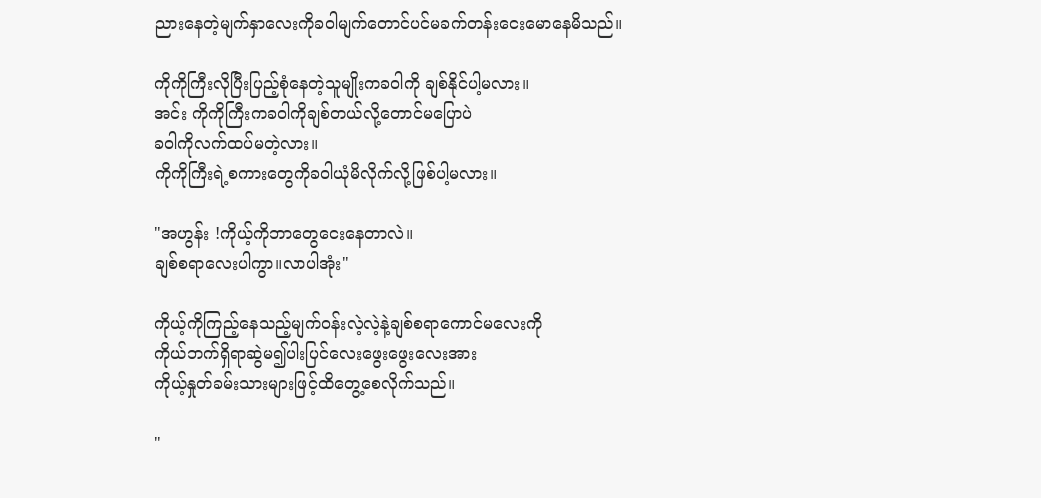ညားနေတဲ့မျက်နှာလေးကိုခဝါမျက်တောင်ပင်မခက်တန်းငေးမောနေမိသည်။

ကိုကိုကြီးလိုပြီးပြည့်စုံနေတဲ့သူမျိုးကခဝါကို ချစ်နိုင်ပါ့မလား။
အင်း ကိုကိုကြီးကခဝါကိုချစ်တယ်လို့တောင်မပြောပဲ
ခဝါကိုလက်ထပ်မတဲ့လား။
ကိုကိုကြီးရဲ့စကားတွေကိုခဝါယုံမိလိုက်လို့ဖြစ်ပါ့မလား။

"အဟွန်း !ကိုယ့်ကိုဘာတွေငေးနေတာလဲ။
ချစ်စရာလေးပါကွာ။လာပါအုံး"

ကိုယ့်ကိုကြည့်နေသည့်မျက်ဝန်းလဲ့လဲ့နဲ့ချစ်စရာကောင်မလေးကို
ကိုယ်ဘက်ရှိရာဆွဲမ၍ပါးပြင်လေးဖွေးဖွေးလေးအား
ကိုယ့်နှုတ်ခမ်းသားများဖြင့်ထိတွေ့စေလိုက်သည်။

"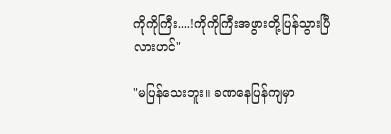ကိုကိုကြီး....!ကိုကိုကြီးအဖွားတို့ပြန်သွားပြီလားဟင်"

"မပြန်သေးဘူး။ ခဏနေပြန်ကျမှာ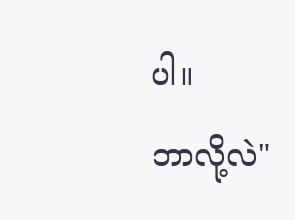ပါ။
ဘာလို့လဲ"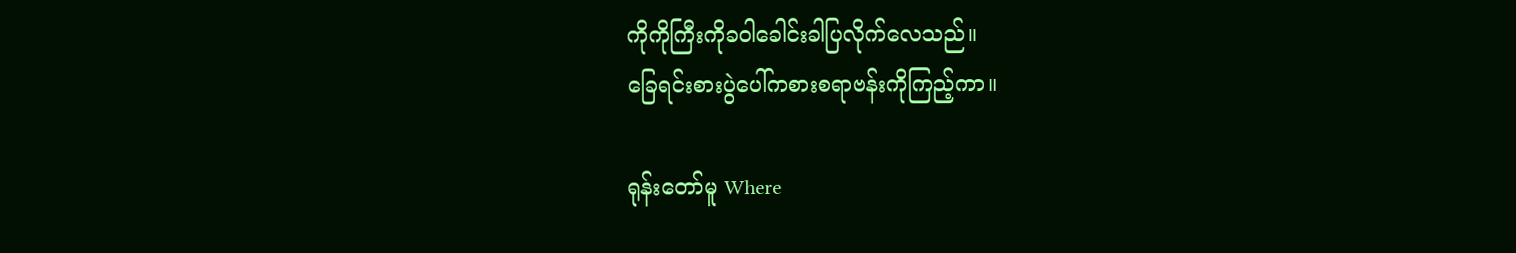ကိုကိုကြီးကိုခဝါခေါင်းခါပြလိုက်လေသည်။
ခြေရင်းစားပွဲပေါ်ကစားစရာဗန်းကိုကြည့်ကာ။

ရုန်းတော်မူ Where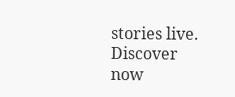stories live. Discover now